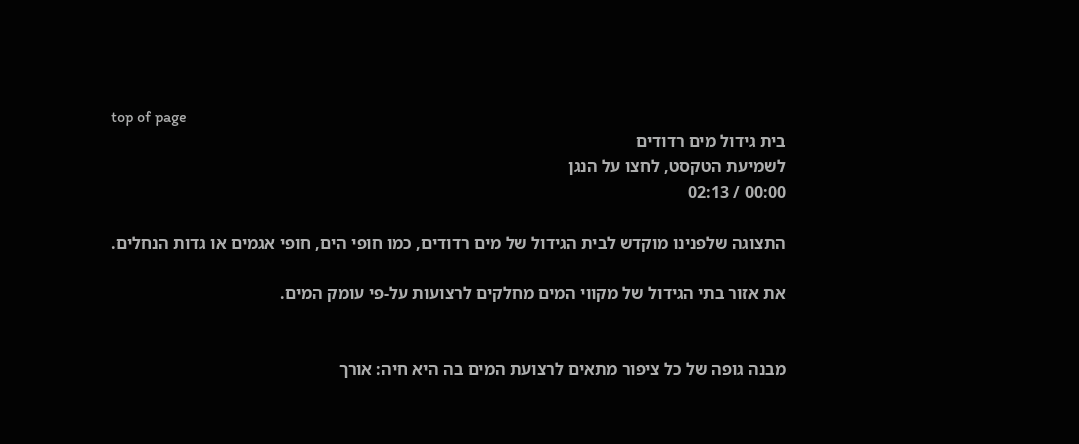top of page
בית גידול מים רדודים
לשמיעת הטקסט, לחצו על הנגן
00:00 / 02:13

התצוגה שלפנינו מוקדש לבית הגידול של מים רדודים, כמו חופי הים, חופי אגמים או גדות הנחלים.

את אזור בתי הגידול של מקווי המים מחלקים לרצועות על-פי עומק המים.


מבנה גופה של כל ציפור מתאים לרצועת המים בה היא חיה: אורך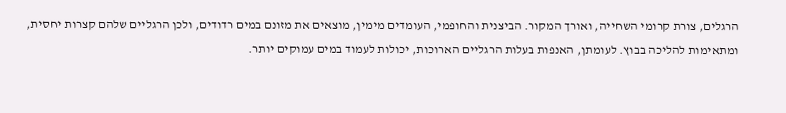הרגלים, צורת קרומי השחייה, ואורך המקור. הביצנית והחופמי, העומדים מימין, מוצאים את מזונם במים רדודים, ולכן הרגליים שלהם קצרות יחסית, ומתאימות להליכה בבוץ. לעומתן, האנפות בעלות הרגליים הארוכות, יכולות לעמוד במים עמוקים יותר.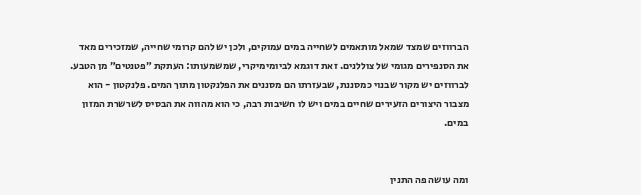הברווזים שמצד שמאל מותאמים לשחייה במים עמוקים, ולכן יש להם קרומי שחייה, שמזכירים מאד את הסנפירים מגומי של צוללנים. זאת דוגמא לביומימיקרי, שמשמעותו: העתקת ״פטנטים״ מן הטבע. לברווזים יש מקור שבנוי כמסננת, שבעזרתו הם מסננים את הפלנקטון מתוך המים. פלנקטון - הוא מצבור היצורים הזעירים שחיים במים ויש לו חשיבות רבה, כי הוא מהווה את הבסיס לשרשרת המזון במים.


ומה עושה פה התנין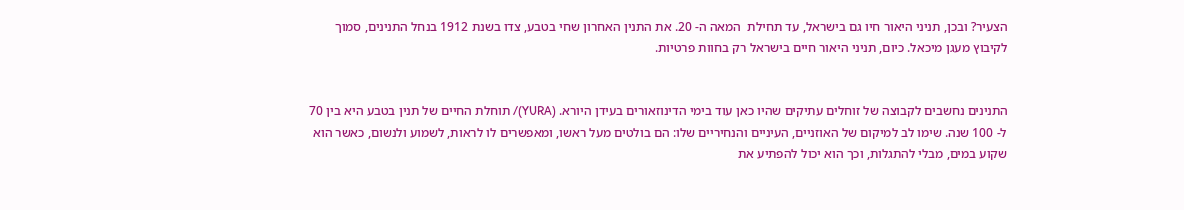הצעיר? ובכן, תניני היאור חיו גם בישראל, עד תחילת  המאה ה- 20. את התנין האחרון שחי בטבע, צדו בשנת 1912 בנחל התנינים, סמוך לקיבוץ מעגן מיכאל. כיום, תניני היאור חיים בישראל רק בחוות פרטיות.


התנינים נחשבים לקבוצה של זוחלים עתיקים שהיו כאן עוד בימי הדינוזאורים בעידן היורא. (YURA)/ תוחלת החיים של תנין בטבע היא בין 70 ל- 100 שנה. שימו לב למיקום של האוזניים, העיניים והנחיריים שלו: הם בולטים מעל ראשו, ומאפשרים לו לראות, לשמוע ולנשום, כאשר הוא שקוע במים, מבלי להתגלות, וכך הוא יכול להפתיע את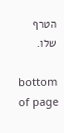הטרף שלו.

bottom of page